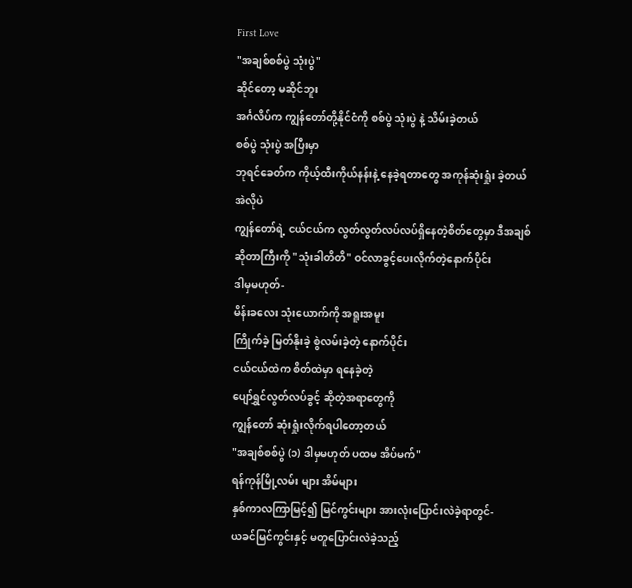First Love
"အချစ်စစ်ပွဲ သုံးပွဲ"
ဆိုင်တော့ မဆိုင်ဘူး
အင်္ဂလိပ်က ကျွန်တော်တို့နိုင်ငံကို စစ်ပွဲ သုံးပွဲ နဲ့ သိမ်းခဲ့တယ်
စစ်ပွဲ သုံးပွဲ အပြီးမှာ
ဘုရင်ခေတ်က ကိုယ့်ထီးကိုယ်နန်းနဲ့ နေခဲ့ရတာတွေ အကုန်ဆုံးရှုံး ခဲ့တယ်
အဲလိုပဲ
ကျွန်တော်ရဲ့ ငယ်ငယ်က လွတ်လွတ်လပ်လပ်ရှိနေတဲ့စိတ်တွေမှာ ဒီအချစ်ဆိုတာကြီးကို "သုံးခါတိတိ" ဝင်လာခွင့်ပေးလိုက်တဲ့နောက်ပိုင်း
ဒါမှမဟုတ်-
မိန်းခလေး သုံးယောက်ကို အရူးအမူး
ကြိုက်ခဲ့ မြတ်နိုးခဲ့ စွဲလမ်းခဲ့တဲ့ နောက်ပိုင်း
ငယ်ငယ်ထဲက စိတ်ထဲမှာ ရနေခဲ့တဲ့
ပျော်ရွှင်လွတ်လပ်ခွင့် ဆိုတဲ့အရာတွေကို
ကျွန်တော် ဆုံးရှုံးလိုက်ရပါတော့တယ်
"အချစ်စစ်ပွဲ (၁) ဒါမှမဟုတ် ပထမ အိပ်မက်"
ရန်ကုန်မြို့လမ်း များ အိမ်များ
နှစ်ကာလကြာမြင့်၍ မြင်ကွင်းများ အားလုံးပြောင်းလဲခဲ့ရာတွင်-
ယခင်မြင်ကွင်းနှင့် မတူပြောင်းလဲခဲ့သည့်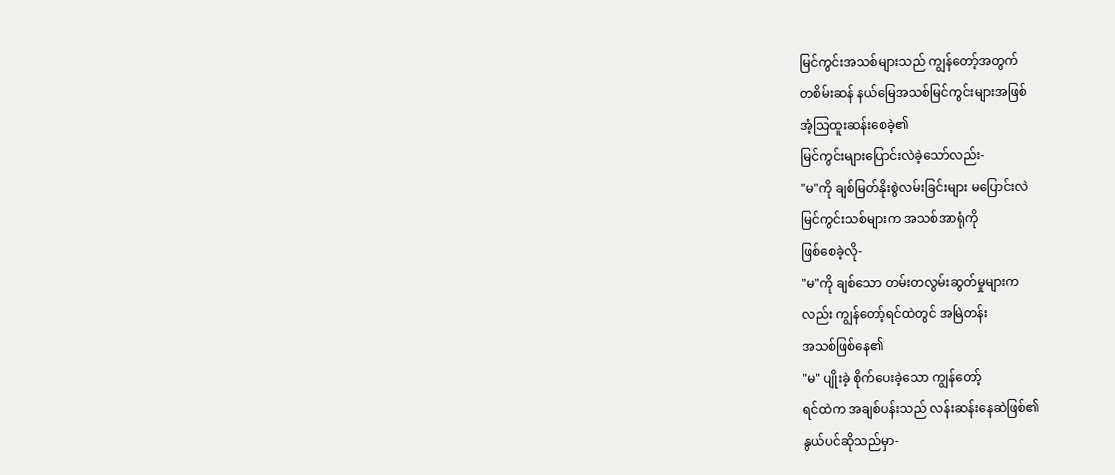မြင်ကွင်းအသစ်များသည် ကျွန်တော့်အတွက်
တစိမ်းဆန် နယ်မြေအသစ်မြင်ကွင်းများအဖြစ်
အံ့သြထူးဆန်းစေခဲ့၏
မြင်ကွင်းများပြောင်းလဲခဲ့သော်လည်း-
"မ"ကို ချစ်မြတ်နိုးစွဲလမ်းခြင်းများ မပြောင်းလဲ
မြင်ကွင်းသစ်များက အသစ်အာရုံကို
ဖြစ်စေခဲ့လို-
"မ"ကို ချစ်သော တမ်းတလွမ်းဆွတ်မှုများက
လည်း ကျွန်တော့်ရင်ထဲတွင် အမြဲတန်း
အသစ်ဖြစ်နေ၏
"မ" ပျိုးခဲ့ စိုက်ပေးခဲ့သော ကျွန်တော့်
ရင်ထဲက အချစ်ပန်းသည် လန်းဆန်းနေဆဲဖြစ်၏
နွယ်ပင်ဆိုသည်မှာ-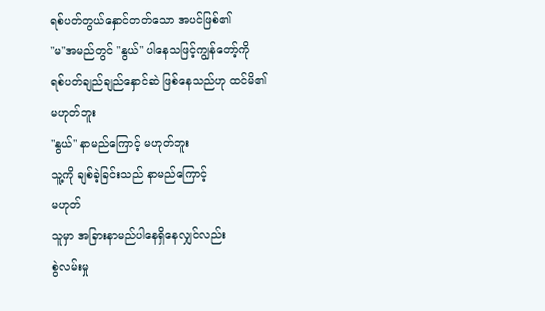ရစ်ပတ်တွယ်နှောင်တတ်သော အပင်ဖြစ်၏
"မ"အမည်တွင် "နွယ်" ပါနေသဖြင့်ကျွန်တော့်ကို
ရစ်ပတ်ချည်ချည်နှောင်ဆဲ ဖြစ်နေသည်ဟု ထင်မိ၏
မဟုတ်ဘူး
"နွယ်" နာမည်ကြောင့် မဟုတ်ဘူး
သူ့ကို ချစ်ခဲ့ခြင်းသည် နာမည်ကြောင့်
မဟုတ်
သူမှာ အခြားနာမည်ပါနေရှိနေလျှင်လည်း
စွဲလမ်းမှု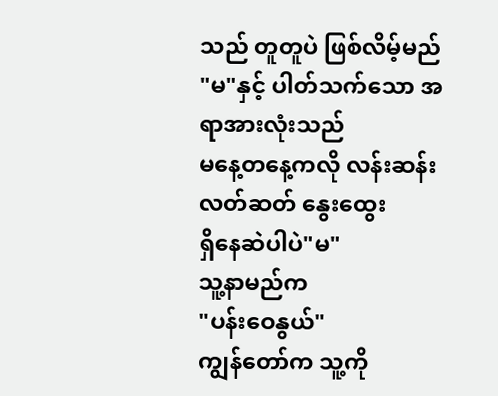သည် တူတူပဲ ဖြစ်လိမ့်မည်
"မ"နှင့် ပါတ်သက်သော အရာအားလုံးသည်
မနေ့တနေ့ကလို လန်းဆန်းလတ်ဆတ် နွေးထွေး
ရှိနေဆဲပါပဲ"မ"
သူ့နာမည်က
"ပန်းဝေနွယ်"
ကျွန်တော်က သူ့ကို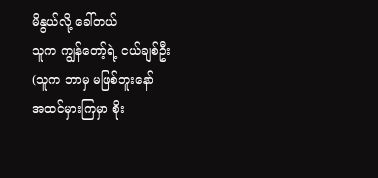မိနွယ်လို့ ခေါ်တယ်
သူက ကျွန်တော့်ရဲ့ ငယ်ချစ်ဦး
(သူက ဘာမှ မဖြစ်ဘူးနော်
အထင်မှားကြမှာ စိုး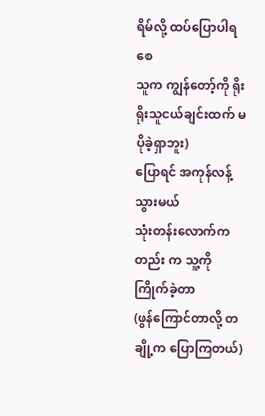ရိမ်လို့ ထပ်ပြောပါရစေ
သူက ကျွန်တော့်ကို ရိုးရိုးသူငယ်ချင်းထက် မပိုခဲ့ရှာဘူး)
ပြောရင် အကုန်လန့်သွားမယ်
သုံးတန်းလောက်ကတည်း က သူ့ကို ကြိုက်ခဲ့တာ
(ဖွန်ကြောင်တာလို့ တချို့က ပြောကြတယ်)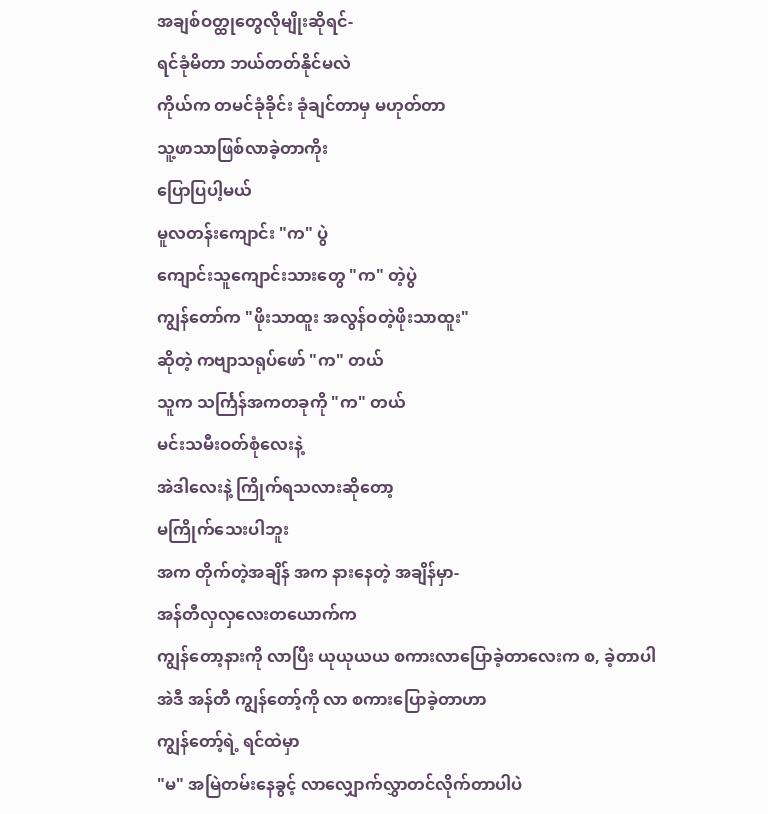အချစ်ဝတ္ထုတွေလိုမျိုးဆိုရင်-
ရင်ခုံမိတာ ဘယ်တတ်နိုင်မလဲ
ကိုယ်က တမင်ခုံခိုင်း ခုံချင်တာမှ မဟုတ်တာ
သူ့ဖာသာဖြစ်လာခဲ့တာကိုး
ပြောပြပါ့မယ်
မူလတန်းကျောင်း "က" ပွဲ
ကျောင်းသူကျောင်းသားတွေ "က" တဲ့ပွဲ
ကျွန်တော်က "ဖိုးသာထူး အလွန်ဝတဲ့ဖိုးသာထူး"
ဆိုတဲ့ ကဗျာသရုပ်ဖော် "က" တယ်
သူက သင်္ကြန်အကတခုကို "က" တယ်
မင်းသမီးဝတ်စုံလေးနဲ့
အဲဒါလေးနဲ့ ကြိုက်ရသလားဆိုတော့
မကြိုက်သေးပါဘူး
အက တိုက်တဲ့အချိန် အက နားနေတဲ့ အချိန်မှာ-
အန်တီလှလှလေးတယောက်က
ကျွန်တော့နားကို လာပြီး ယုယုယယ စကားလာပြောခဲ့တာလေးက စ, ခဲ့တာပါ
အဲဒီ အန်တီ ကျွန်တော့်ကို လာ စကားပြောခဲ့တာဟာ
ကျွန်တော့်ရဲ့ ရင်ထဲမှာ
"မ" အမြဲတမ်းနေခွင့် လာလျှောက်လွှာတင်လိုက်တာပါပဲ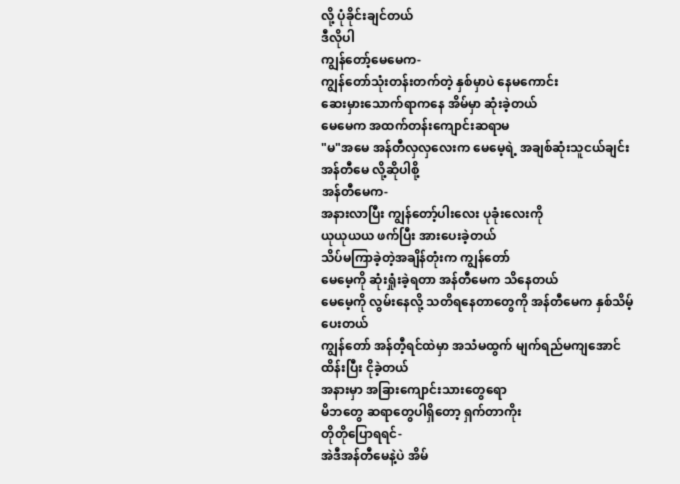လို့ ပုံခိုင်းချင်တယ်
ဒီလိုပါ
ကျွန်တော့်မေမေက-
ကျွန်တော်သုံးတန်းတက်တဲ့ နှစ်မှာပဲ နေမကောင်း
ဆေးမှားသောက်ရာကနေ အိမ်မှာ ဆုံးခဲ့တယ်
မေမေက အထက်တန်းကျောင်းဆရာမ
"မ"အမေ အန်တီလှလှလေးက မေမေ့ရဲ့ အချစ်ဆုံးသူငယ်ချင်း
အန်တီမေ လို့ဆိုပါစို့
အန်တီမေက-
အနားလာပြီး ကျွန်တော့်ပါးလေး ပုခုံးလေးကို
ယုယုယယ ဖက်ပြီး အားပေးခဲ့တယ်
သိပ်မကြာခဲ့တဲ့အချိန်တုံးက ကျွန်တော်
မေမေ့ကို ဆုံးရှုံးခဲ့ရတာ အန်တီမေက သိနေတယ်
မေမေ့ကို လွမ်းနေလို့ သတိရနေတာတွေကို အန်တီမေက နှစ်သိမ့်ပေးတယ်
ကျွန်တော် အန်တီ့ရင်ထဲမှာ အသံမထွက် မျက်ရည်မကျအောင်ထိန်းပြီး ငိုခဲ့တယ်
အနားမှာ အခြားကျောင်းသားတွေရော
မိဘတွေ ဆရာတွေပါရှိတော့ ရှက်တာကိုး
တိုတိုပြောရရင်-
အဲဒီအန်တီမေနဲ့ပဲ အိမ်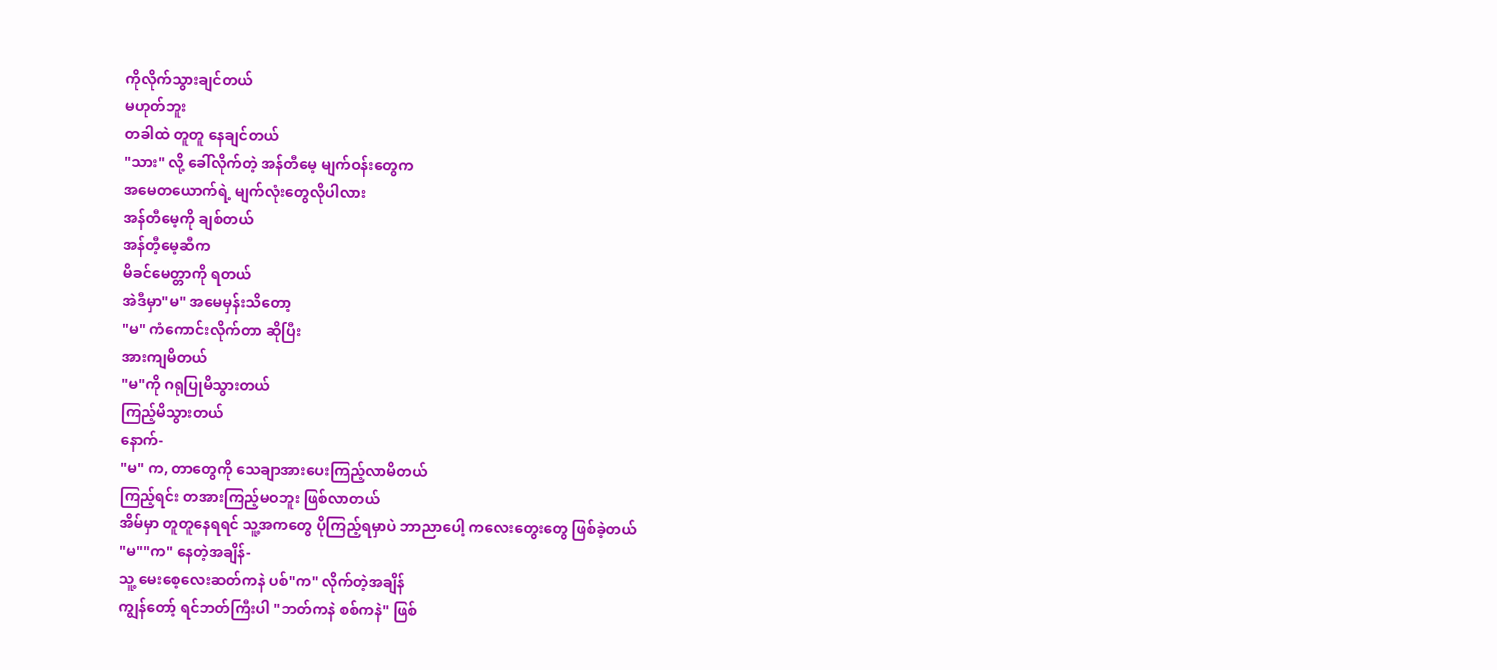ကိုလိုက်သွားချင်တယ်
မဟုတ်ဘူး
တခါထဲ တူတူ နေချင်တယ်
"သား" လို့ ခေါ်လိုက်တဲ့ အန်တီမေ့ မျက်ဝန်းတွေက
အမေတယောက်ရဲ့ မျက်လုံးတွေလိုပါလား
အန်တီမေ့ကို ချစ်တယ်
အန်တီ့မေ့ဆီက
မိခင်မေတ္တာကို ရတယ်
အဲဒီမှာ"မ" အမေမှန်းသိတော့
"မ" ကံကောင်းလိုက်တာ ဆိုပြီး
အားကျမိတယ်
"မ"ကို ဂရုပြုမိသွားတယ်
ကြည့်မိသွားတယ်
နောက်-
"မ" က, တာတွေကို သေချာအားပေးကြည့်လာမိတယ်
ကြည့်ရင်း တအားကြည့်မဝဘူး ဖြစ်လာတယ်
အိမ်မှာ တူတူနေရရင် သူ့အကတွေ ပိုကြည့်ရမှာပဲ ဘာညာပေါ့ ကလေးတွေးတွေ ဖြစ်ခဲ့တယ်
"မ""က" နေတဲ့အချိန်-
သူ့ မေးစေ့လေးဆတ်ကနဲ ပစ်"က" လိုက်တဲ့အချိန်
ကျွန်တော့် ရင်ဘတ်ကြီးပါ "ဘတ်ကနဲ စစ်ကနဲ" ဖြစ်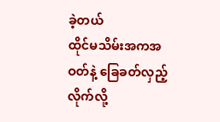ခဲ့တယ်
ထိုင်မသိမ်းအကအဝတ်နဲ့ ခြေခတ်လှည့်လိုက်လို့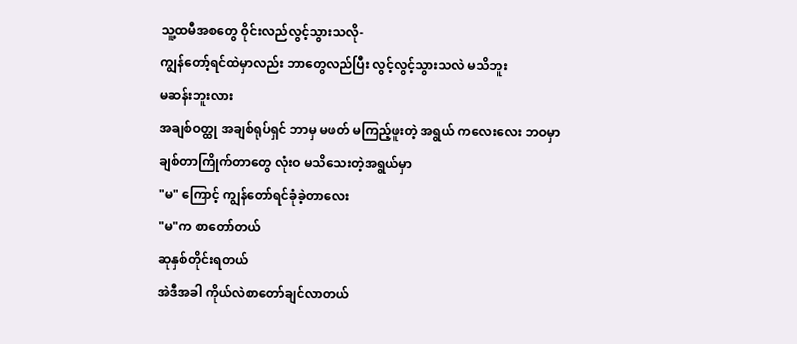သူ့ထမီအစတွေ ဝိုင်းလည်လွင့်သွားသလို-
ကျွန်တော့်ရင်ထဲမှာလည်း ဘာတွေလည်ပြီး လွင့်လွင့်သွားသလဲ မသိဘူး
မဆန်းဘူးလား
အချစ်ဝတ္ထု အချစ်ရုပ်ရှင် ဘာမှ မဖတ် မကြည့်ဖူးတဲ့ အရွယ် ကလေးလေး ဘဝမှာ
ချစ်တာကြိုက်တာတွေ လုံးဝ မသိသေးတဲ့အရွယ်မှာ
"မ" ကြောင့် ကျွန်တော်ရင်ခုံခဲ့တာလေး
"မ"က စာတော်တယ်
ဆုနှစ်တိုင်းရတယ်
အဲဒီအခါ ကိုယ်လဲစာတော်ချင်လာတယ်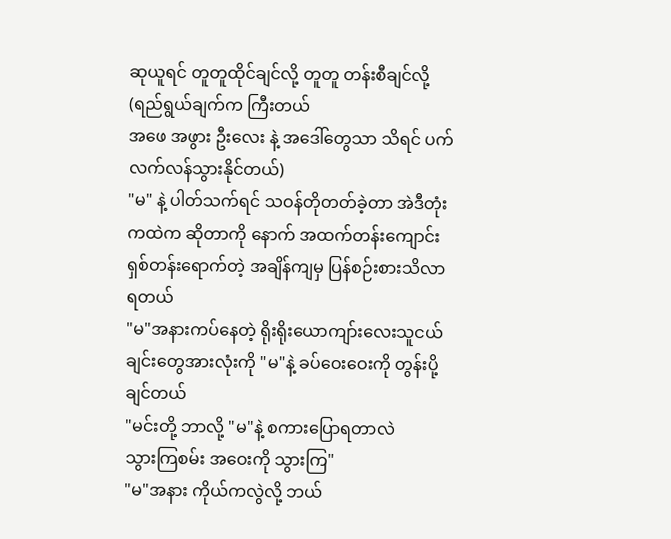ဆုယူရင် တူတူထိုင်ချင်လို့ တူတူ တန်းစီချင်လို့
(ရည်ရွယ်ချက်က ကြီးတယ်
အဖေ အဖွား ဦးလေး နဲ့ အဒေါ်တွေသာ သိရင် ပက်လက်လန်သွားနိုင်တယ်)
"မ" နဲ့ ပါတ်သက်ရင် သဝန်တိုတတ်ခဲ့တာ အဲဒီတုံးကထဲက ဆိုတာကို နောက် အထက်တန်းကျောင်း ရှစ်တန်းရောက်တဲ့ အချိန်ကျမှ ပြန်စဉ်းစားသိလာရတယ်
"မ"အနားကပ်နေတဲ့ ရိုးရိုးယောကျာ်းလေးသူငယ်ချင်းတွေအားလုံးကို "မ"နဲ့ ခပ်ဝေးဝေးကို တွန်းပို့ချင်တယ်
"မင်းတို့ ဘာလို့ "မ"နဲ့ စကားပြောရတာလဲ
သွားကြစမ်း အဝေးကို သွားကြ"
"မ"အနား ကိုယ်ကလွဲလို့ ဘယ်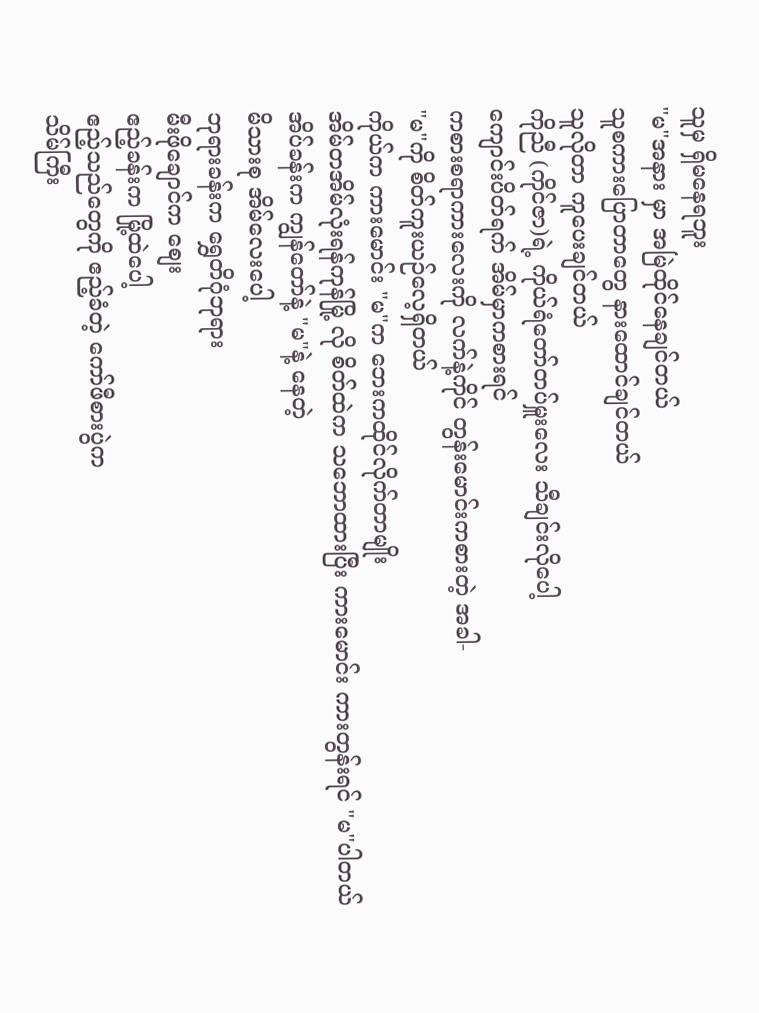သူမှ ရှိမနေရဘူး
"မ"အနား မှာ အမြဲထိုင်နေချင်တယ်
သူစကားပြောတာတွေ နားထောင်ချင်တယ်
သူလိုတာ ကူပေးချင်တယ်
ကိုညီ (ကိုင်ဇာ)ရဲ့ ကိုယ်ရံတော်တပ်မှူးလေး သီချင်းလိုပေါ့
ကျောင်းပိတ်ရက် အိမ်မှာကစားရင်
ကစားစရာကားလေးကို လက်နဲ့ကိုင် တွန်းမောင်းကစားတဲ့ အခါ-
"မ"ကို စိတ်ကူးယဉ်လေ့ရှိတယ်
ကိုယ်က ကားမောင်း "မ"က ဘေးကထိုင်လိုက်တာမျိုး
အိမ်တအိမ်လုံးရန်ကုန်မြို့ လို စိတ်ထဲက သဘောထားပြီး ကားမောင်း ကားတွန်းရင် "မ"ပါတယ်
အိပ်ခန်းက ကျွန်တော်နဲ့ "မ"နဲ့ နေတဲ့
မိသားစု အိမ်လေးပေါ့
ဘုရားခန်းက ရွှေတိဂုံဘုရား
မီးဖိုချောင်က စျေး
ဧည့်ခန်းက မြို့ထဲပေါ့
ဧည့်သည်တွေကို ဧည့်ခံတဲ့ ကော်ဖီစားပွဲက
သိမ်ကြီး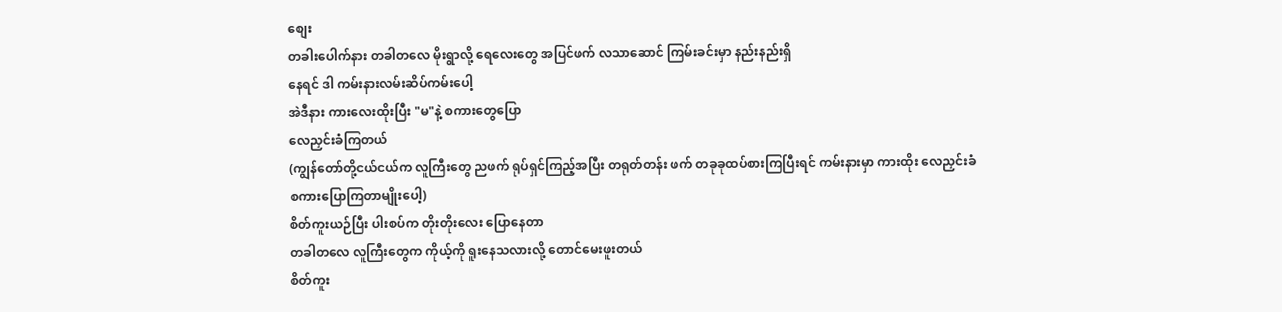စျေး
တခါးပေါက်နား တခါတလေ မိုးရွာလို့ ရေလေးတွေ အပြင်ဖက် လသာဆောင် ကြမ်းခင်းမှာ နည်းနည်းရှိ
နေရင် ဒါ ကမ်းနားလမ်းဆိပ်ကမ်းပေါ့
အဲဒီနား ကားလေးထိုးပြီး "မ"နဲ့ စကားတွေပြော
လေညှင်းခံကြတယ်
(ကျွန်တော်တို့ငယ်ငယ်က လူကြီးတွေ ညဖက် ရုပ်ရှင်ကြည့်အပြီး တရုတ်တန်း ဖက် တခုခုထပ်စားကြပြီးရင် ကမ်းနားမှာ ကားထိုး လေညှင်းခံစကားပြောကြတာမျိုးပေါ့)
စိတ်ကူးယဉ်ပြီး ပါးစပ်က တိုးတိုးလေး ပြောနေတာ
တခါတလေ လူကြီးတွေက ကိုယ့်ကို ရူးနေသလားလို့ တောင်မေးဖူးတယ်
စိတ်ကူး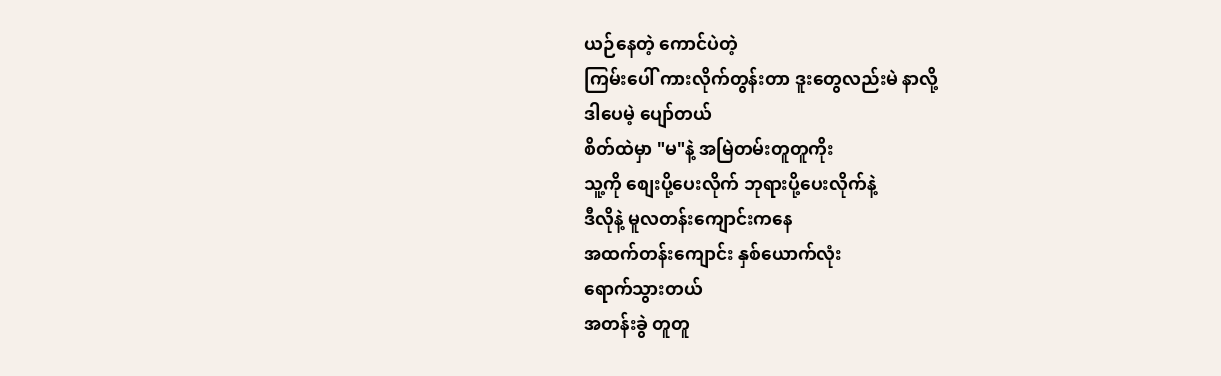ယဉ်နေတဲ့ ကောင်ပဲတဲ့
ကြမ်းပေါ် ကားလိုက်တွန်းတာ ဒူးတွေလည်းမဲ နာလို့
ဒါပေမဲ့ ပျော်တယ်
စိတ်ထဲမှာ "မ"နဲ့ အမြဲတမ်းတူတူကိုး
သူ့ကို စျေးပို့ပေးလိုက် ဘုရားပို့ပေးလိုက်နဲ့
ဒီလိုနဲ့ မူလတန်းကျောင်းကနေ
အထက်တန်းကျောင်း နှစ်ယောက်လုံး
ရောက်သွားတယ်
အတန်းခွဲ တူတူ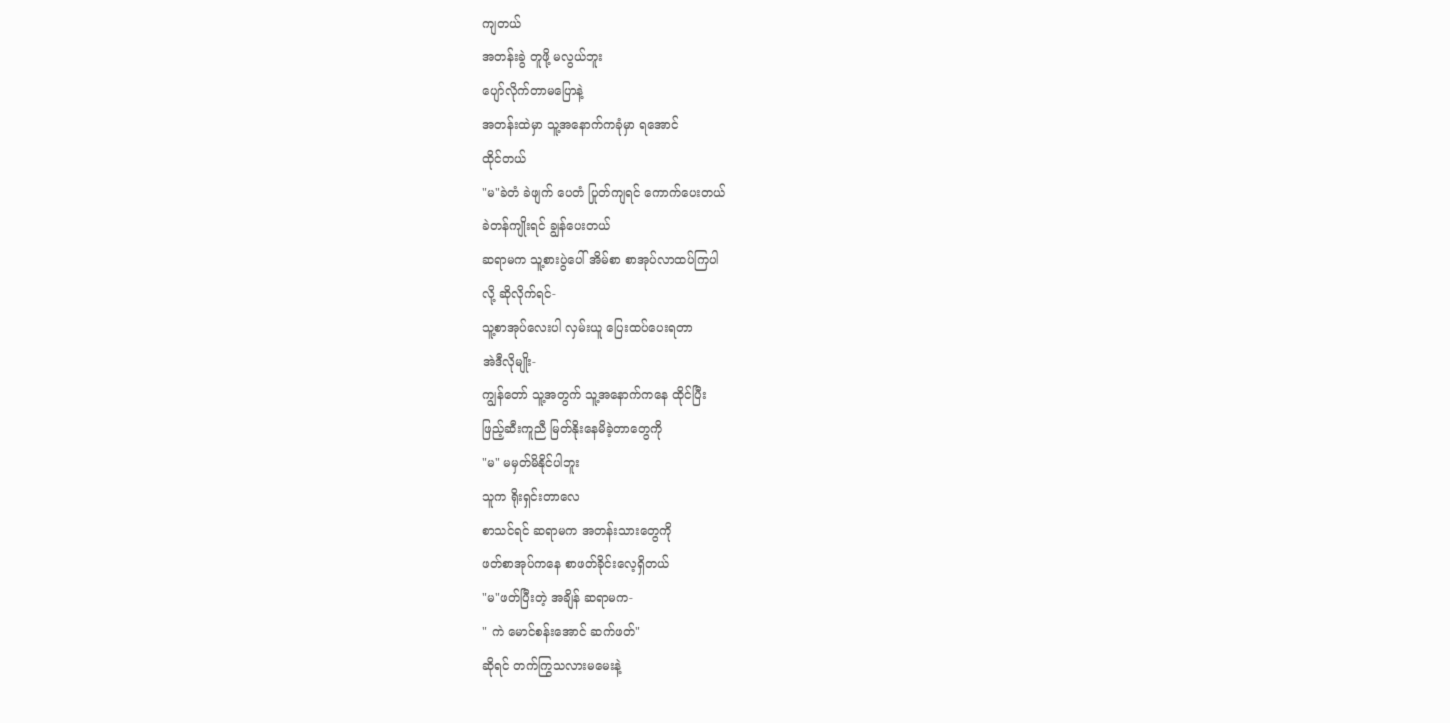ကျတယ်
အတန်းခွဲ တူဖို့ မလွယ်ဘူး
ပျော်လိုက်တာမပြောနဲ့
အတန်းထဲမှာ သူ့အနောက်ကခုံမှာ ရအောင်
ထိုင်တယ်
"မ"ခဲတံ ခဲဖျက် ပေတံ ပြုတ်ကျရင် ကောက်ပေးတယ်
ခဲတန်ကျိုးရင် ချွန်ပေးတယ်
ဆရာမက သူ့စားပွဲပေါ် အိမ်စာ စာအုပ်လာထပ်ကြပါ
လို့ ဆိုလိုက်ရင်-
သူ့စာအုပ်လေးပါ လှမ်းယူ ပြေးထပ်ပေးရတာ
အဲဒီလိုမျိုး-
ကျွန်တော် သူ့အတွက် သူ့အနောက်ကနေ ထိုင်ပြီး
ဖြည့်ဆီးကူညီ မြတ်နိုးနေမိခဲ့တာတွေကို
"မ" မမှတ်မိနိုင်ပါဘူး
သူက ရိုးရှင်းတာလေ
စာသင်ရင် ဆရာမက အတန်းသားတွေကို
ဖတ်စာအုပ်ကနေ စာဖတ်ခိုင်းလေ့ရှိတယ်
"မ"ဖတ်ပြီးတဲ့ အချိန် ဆရာမက-
" ကဲ မောင်စန်းအောင် ဆက်ဖတ်"
ဆိုရင် တက်ကြွသလားမမေးနဲ့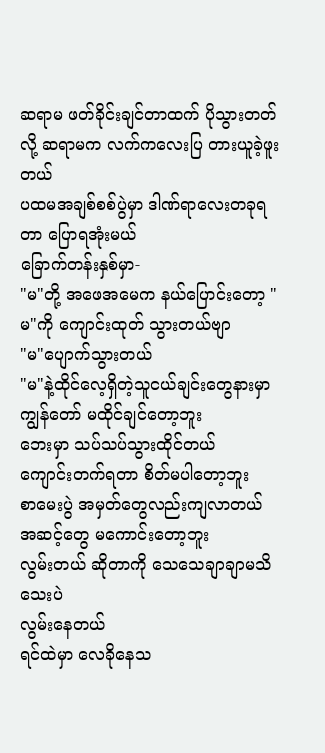ဆရာမ ဖတ်ခိုင်းချင်တာထက် ပိုသွားတတ်လို့ ဆရာမက လက်ကလေးပြ တားယူခဲ့ဖူးတယ်
ပထမအချစ်စစ်ပွဲမှာ ဒါဏ်ရာလေးတခုရတာ ပြောရအုံးမယ်
ခြောက်တန်းနှစ်မှာ-
"မ"တို့ အဖေအမေက နယ်ပြောင်းတော့ "မ"ကို ကျောင်းထုတ် သွားတယ်ဗျာ
"မ"ပျောက်သွားတယ်
"မ"နဲ့ထိုင်လေ့ရှိတဲ့သူငယ်ချင်းတွေနားမှာ
ကျွန်တော် မထိုင်ချင်တော့ဘူး
ဘေးမှာ သပ်သပ်သွားထိုင်တယ်
ကျောင်းတက်ရတာ စိတ်မပါတော့ဘူး
စာမေးပွဲ အမှတ်တွေလည်းကျလာတယ်
အဆင့်တွေ မကောင်းတော့ဘူး
လွမ်းတယ် ဆိုတာကို သေသေချာချာမသိသေးပဲ
လွမ်းနေတယ်
ရင်ထဲမှာ လေခိုနေသ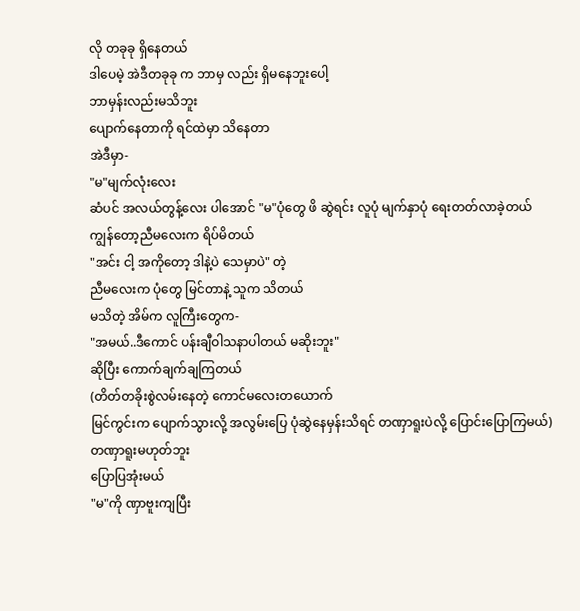လို တခုခု ရှိနေတယ်
ဒါပေမဲ့ အဲဒီတခုခု က ဘာမှ လည်း ရှိမနေဘူးပေါ့
ဘာမှန်းလည်းမသိဘူး
ပျောက်နေတာကို ရင်ထဲမှာ သိနေတာ
အဲဒီမှာ-
"မ"မျက်လုံးလေး
ဆံပင် အလယ်တွန့်လေး ပါအောင် "မ"ပုံတွေ ဖိ ဆွဲရင်း လူပုံ မျက်နှာပုံ ရေးတတ်လာခဲ့တယ်
ကျွန်တော့ညီမလေးက ရိပ်မိတယ်
"အင်း ငါ့ အကိုတော့ ဒါနဲ့ပဲ သေမှာပဲ" တဲ့
ညီမလေးက ပုံတွေ မြင်တာနဲ့ သူက သိတယ်
မသိတဲ့ အိမ်က လူကြီးတွေက-
"အမယ်..ဒီကောင် ပန်းချီဝါသနာပါတယ် မဆိုးဘူး"
ဆိုပြီး ကောက်ချက်ချကြတယ်
(တိတ်တခိုးစွဲလမ်းနေတဲ့ ကောင်မလေးတယောက်
မြင်ကွင်းက ပျောက်သွားလို့ အလွမ်းပြေ ပုံဆွဲနေမှန်းသိရင် တဏှာရူးပဲလို့ ပြောင်းပြောကြမယ်)
တဏှာရူးမဟုတ်ဘူး
ပြောပြအုံးမယ်
"မ"ကို ဏှာဗူးကျပြီး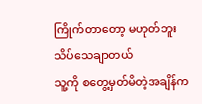ကြိုက်တာတော့ မဟုတ်ဘူး
သိပ်သေချာတယ်
သူ့ကို စတွေ့မှတ်မိတဲ့အချိန်က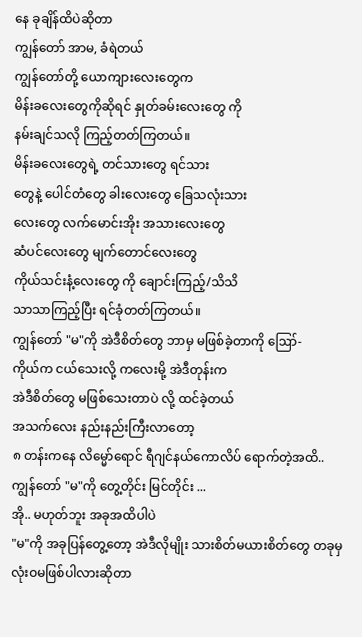နေ ခုချိန်ထိပဲဆိုတာ
ကျွန်တော် အာမ, ခံရဲတယ်
ကျွန်တော်တို့ ယောကျားလေးတွေက
မိန်းခလေးတွေကိုဆိုရင် နှုတ်ခမ်းလေးတွေ ကို
နမ်းချင်သလို ကြည့်တတ်ကြတယ်။
မိန်းခလေးတွေရဲ့ တင်သားတွေ ရင်သား
တွေနဲ့ ပေါင်တံတွေ ခါးလေးတွေ ခြေသလုံးသား
လေးတွေ လက်မောင်းအိုး အသားလေးတွေ
ဆံပင်လေးတွေ မျက်တောင်လေးတွေ
ကိုယ်သင်းနံ့လေးတွေ ကို ချောင်းကြည့်/သိသိ
သာသာကြည့်ပြီး ရင်ခုံတတ်ကြတယ်။
ကျွန်တော် "မ"ကို အဲဒီစိတ်တွေ ဘာမှ မဖြစ်ခဲ့တာကို ဪ-
ကိုယ်က ငယ်သေးလို့ ကလေးမို့ အဲဒီတုန်းက
အဲဒီစိတ်တွေ မဖြစ်သေးတာပဲ လို့ ထင်ခဲ့တယ်
အသက်လေး နည်းနည်းကြီးလာတော့
၈ တန်းကနေ လိမ္မော်ရောင် ရီဂျင်နယ်ကောလိပ် ရောက်တဲ့အထိ..
ကျွန်တော် "မ"ကို တွေ့တိုင်း မြင်တိုင်း ...
အို.. မဟုတ်ဘူး အခုအထိပါပဲ
"မ"ကို အခုပြန်တွေ့တော့ အဲဒီလိုမျိုး သားစိတ်မယားစိတ်တွေ တခုမှ လုံးဝမဖြစ်ပါလားဆိုတာ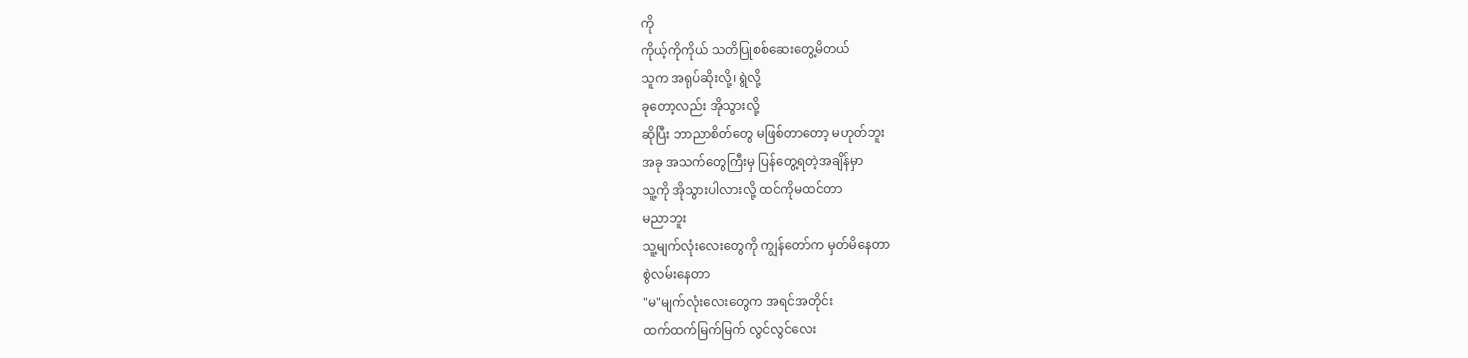ကို
ကိုယ့်ကိုကိုယ် သတိပြုစစ်ဆေးတွေ့မိတယ်
သူက အရုပ်ဆိုးလို့၊ ရွဲလို့
ခုတော့လည်း အိုသွားလို့
ဆိုပြီး ဘာညာစိတ်တွေ မဖြစ်တာတော့ မဟုတ်ဘူး
အခု အသက်တွေကြီးမှ ပြန်တွေ့ရတဲ့အချိန်မှာ
သူ့ကို အိုသွားပါလားလို့ ထင်ကိုမထင်တာ
မညာဘူး
သူ့မျက်လုံးလေးတွေကို ကျွန်တော်က မှတ်မိနေတာ
စွဲလမ်းနေတာ
"မ"မျက်လုံးလေးတွေက အရင်အတိုင်း
ထက်ထက်မြက်မြက် လွင်လွင်လေး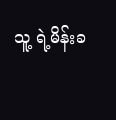သူ့ ရဲ့မိန်းခ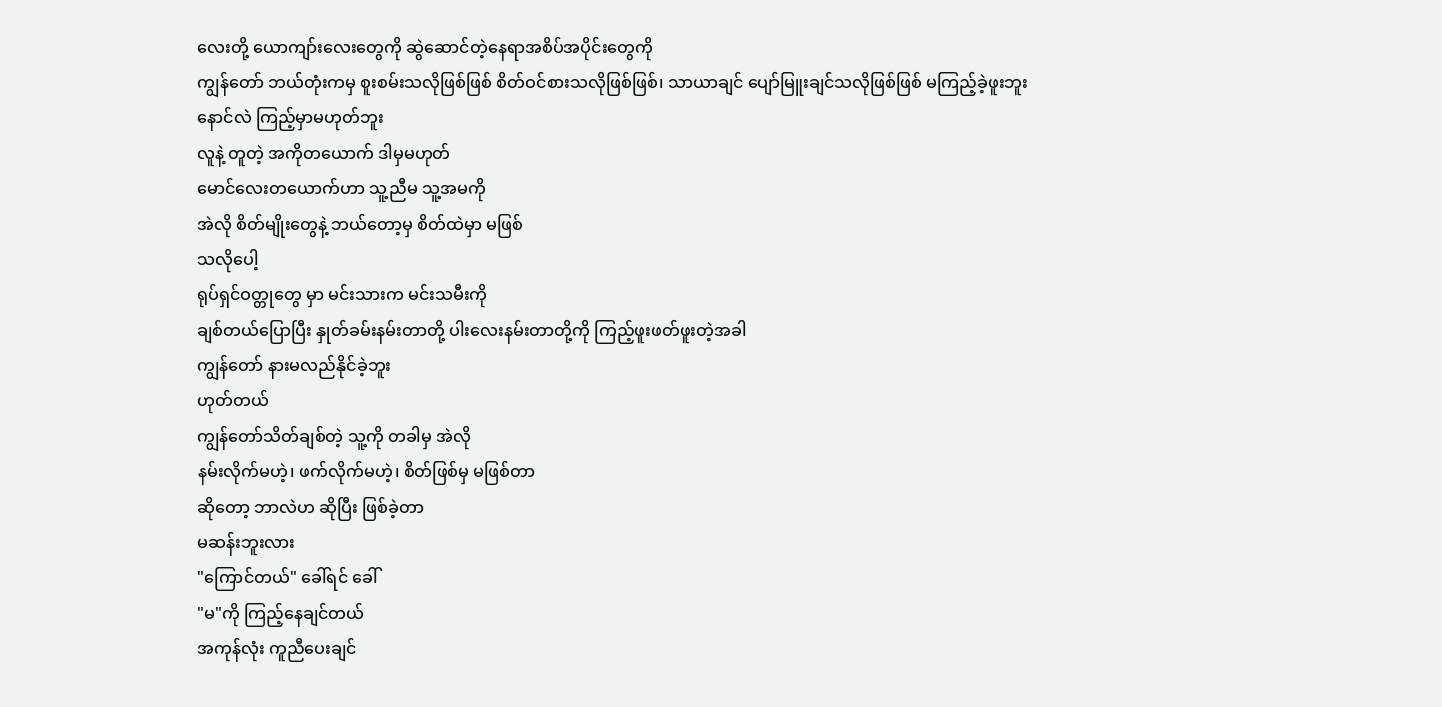လေးတို့ ယောကျာ်းလေးတွေကို ဆွဲဆောင်တဲ့နေရာအစိပ်အပိုင်းတွေကို
ကျွန်တော် ဘယ်တုံးကမှ စူးစမ်းသလိုဖြစ်ဖြစ် စိတ်ဝင်စားသလိုဖြစ်ဖြစ်၊ သာယာချင် ပျော်မြူးချင်သလိုဖြစ်ဖြစ် မကြည့်ခဲ့ဖူးဘူး
နောင်လဲ ကြည့်မှာမဟုတ်ဘူး
လူနဲ့ တူတဲ့ အကိုတယောက် ဒါမှမဟုတ်
မောင်လေးတယောက်ဟာ သူ့ညီမ သူ့အမကို
အဲလို စိတ်မျိုးတွေနဲ့ ဘယ်တော့မှ စိတ်ထဲမှာ မဖြစ်
သလိုပေါ့
ရုပ်ရှင်ဝတ္တုတွေ မှာ မင်းသားက မင်းသမီးကို
ချစ်တယ်ပြောပြီး နှုတ်ခမ်းနမ်းတာတို့ ပါးလေးနမ်းတာတို့ကို ကြည့်ဖူးဖတ်ဖူးတဲ့အခါ
ကျွန်တော် နားမလည်နိုင်ခဲ့ဘူး
ဟုတ်တယ်
ကျွန်တော်သိတ်ချစ်တဲ့ သူ့ကို တခါမှ အဲလို
နမ်းလိုက်မဟဲ့၊ ဖက်လိုက်မဟဲ့၊ စိတ်ဖြစ်မှ မဖြစ်တာ
ဆိုတော့ ဘာလဲဟ ဆိုပြီး ဖြစ်ခဲ့တာ
မဆန်းဘူးလား
"ကြောင်တယ်" ခေါ်ရင် ခေါ်
"မ"ကို ကြည့်နေချင်တယ်
အကုန်လုံး ကူညီပေးချင်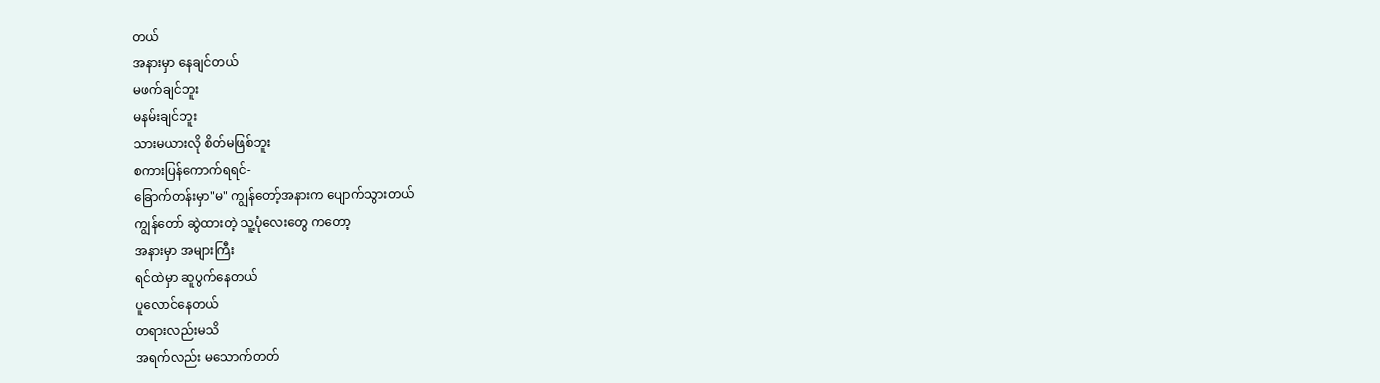တယ်
အနားမှာ နေချင်တယ်
မဖက်ချင်ဘူး
မနမ်းချင်ဘူး
သားမယားလို စိတ်မဖြစ်ဘူး
စကားပြန်ကောက်ရရင်-
ခြောက်တန်းမှာ"မ" ကျွန်တော့်အနားက ပျောက်သွားတယ်
ကျွန်တော် ဆွဲထားတဲ့ သူ့ပုံလေးတွေ ကတော့
အနားမှာ အများကြီး
ရင်ထဲမှာ ဆူပွက်နေတယ်
ပူလောင်နေတယ်
တရားလည်းမသိ
အရက်လည်း မသောက်တတ်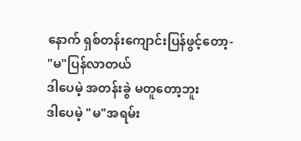နောက် ရှစ်တန်းကျောင်းပြန်ဖွင့်တော့-
"မ"ပြန်လာတယ်
ဒါပေမဲ့ အတန်းခွဲ မတူတော့ဘူး
ဒါပေမဲ့ "မ"အရမ်း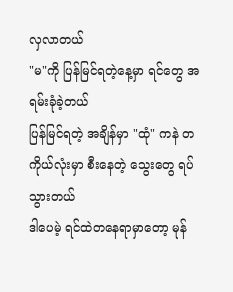လှလာတယ်
"မ"ကို ပြန်မြင်ရတဲ့နေ့မှာ ရင်တွေ အရမ်းခုံခဲ့တယ်
ပြန်မြင်ရတဲ့ အချိန်မှာ "ထုံ" ကနဲ တကိုယ်လုံးမှာ စီးနေတဲ့ သွေးတွေ ရပ်သွားတယ်
ဒါပေမဲ့ ရင်ထဲတနေရာမှာတော့ မုန်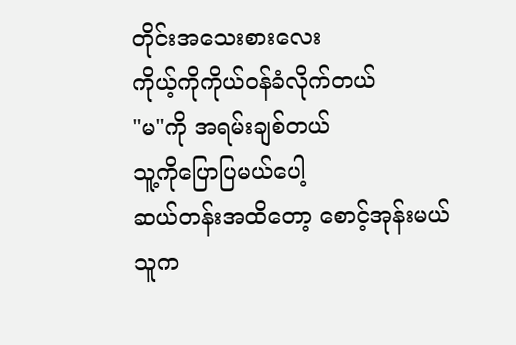တိုင်းအသေးစားလေး
ကိုယ့်ကိုကိုယ်ဝန်ခံလိုက်တယ်
"မ"ကို အရမ်းချစ်တယ်
သူ့ကိုပြောပြမယ်ပေါ့
ဆယ်တန်းအထိတော့ စောင့်အုန်းမယ်
သူက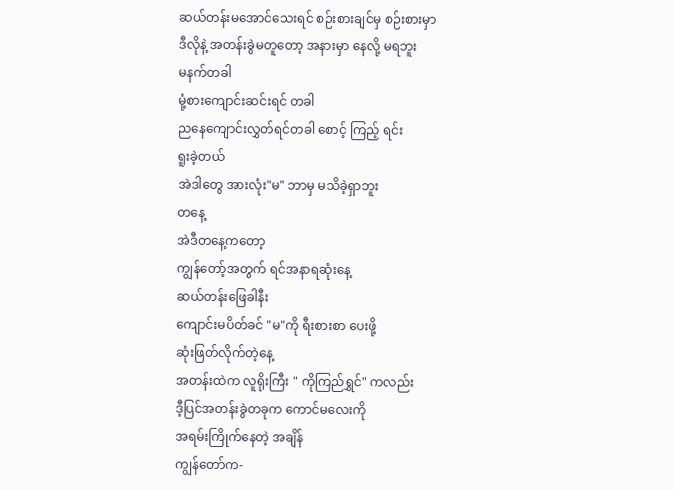ဆယ်တန်းမအောင်သေးရင် စဉ်းစားချင်မှ စဉ်းစားမှာ
ဒီလိုနဲ့ အတန်းခွဲမတူတော့ အနားမှာ နေလို့ မရဘူး
မနက်တခါ
မုံ့စားကျောင်းဆင်းရင် တခါ
ညနေကျောင်းလွှတ်ရင်တခါ စောင့် ကြည့် ရင်း
ရူးခဲ့တယ်
အဲဒါတွေ အားလုံး"မ" ဘာမှ မသိခဲ့ရှာဘူး
တနေ့
အဲဒီတနေ့ကတော့
ကျွန်တော့်အတွက် ရင်အနာရဆုံးနေ့
ဆယ်တန်းဖြေခါနီး
ကျောင်းမပိတ်ခင် "မ"ကို ရီးစားစာ ပေးဖို့
ဆုံးဖြတ်လိုက်တဲ့နေ့
အတန်းထဲက လူရိုးကြီး " ကိုကြည်ရွှင်" ကလည်း
ဒီ့ပြင်အတန်းခွဲတခုက ကောင်မလေးကို
အရမ်းကြိုက်နေတဲ့ အချိန်
ကျွန်တော်က-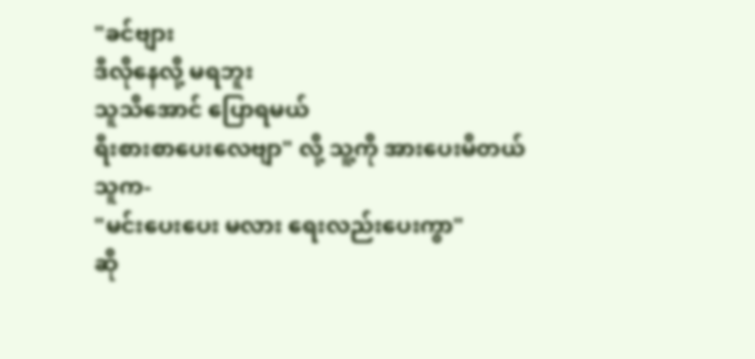"ခင်ဗျား
ဒီလိုနေလို့ မရဘူး
သူသိအောင် ပြောရမယ်
ရီးစားစာပေးလေဗျာ" လို့ သူ့ကို အားပေးမိတယ်
သူက-
"မင်းပေးပေး မလား ရေးလည်းပေးကွာ"
ဆို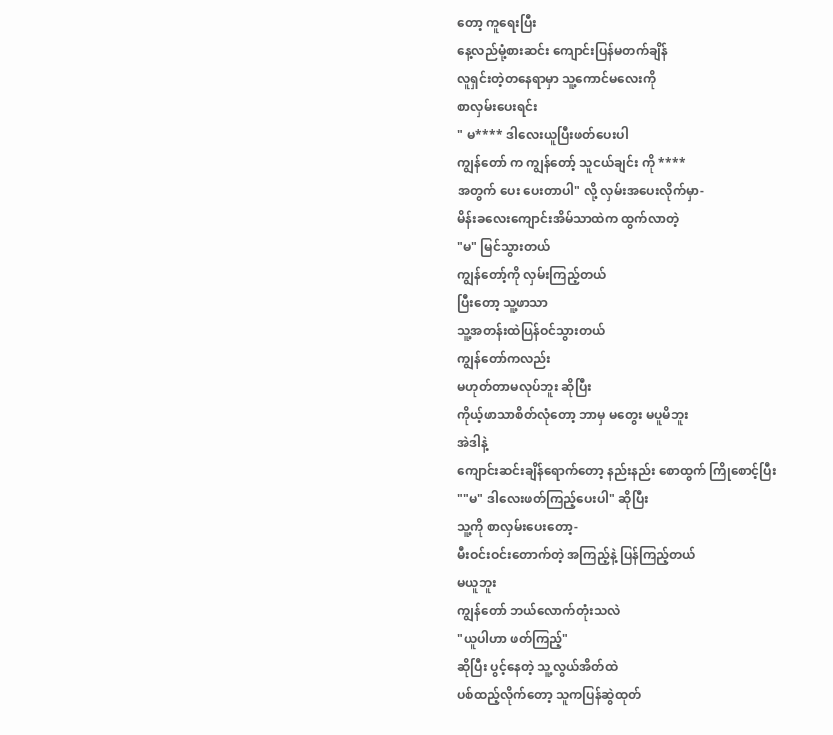တော့ ကူရေးပြီး
နေ့လည်မုံ့စားဆင်း ကျောင်းပြန်မတက်ချိန်
လူရှင်းတဲ့တနေရာမှာ သူ့ကောင်မလေးကို
စာလှမ်းပေးရင်း
" မ**** ဒါလေးယူပြီးဖတ်ပေးပါ
ကျွန်တော် က ကျွန်တော့် သူငယ်ချင်း ကို ****
အတွက် ပေး ပေးတာပါ" လို့ လှမ်းအပေးလိုက်မှာ-
မိန်းခလေးကျောင်းအိမ်သာထဲက ထွက်လာတဲ့
"မ" မြင်သွားတယ်
ကျွန်တော့်ကို လှမ်းကြည့်တယ်
ပြီးတော့ သူ့ဖာသာ
သူ့အတန်းထဲပြန်ဝင်သွားတယ်
ကျွန်တော်ကလည်း
မဟုတ်တာမလုပ်ဘူး ဆိုပြီး
ကိုယ့်ဖာသာစိတ်လုံတော့ ဘာမှ မတွေး မပူမိဘူး
အဲဒါနဲ့
ကျောင်းဆင်းချိန်ရောက်တော့ နည်းနည်း စောထွက် ကြိုစောင့်ပြီး
""မ" ဒါလေးဖတ်ကြည့်ပေးပါ" ဆိုပြီး
သူ့ကို စာလှမ်းပေးတော့-
မီးဝင်းဝင်းတောက်တဲ့ အကြည့်နဲ့ ပြန်ကြည့်တယ်
မယူဘူး
ကျွန်တော် ဘယ်လောက်တုံးသလဲ
"ယူပါဟာ ဖတ်ကြည့်"
ဆိုပြီး ပွင့်နေတဲ့ သူ့လွယ်အိတ်ထဲ
ပစ်ထည့်လိုက်တော့ သူကပြန်ဆွဲထုတ်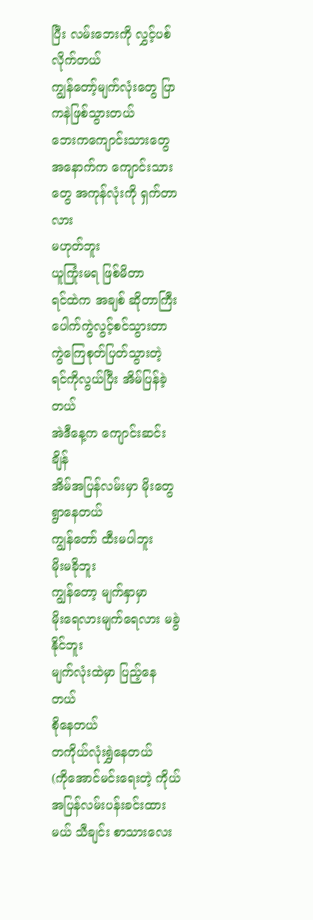ပြီး လမ်းဘေးကို လွှင့်ပစ်လိုက်တယ်
ကျွန်တော့်မျက်လုံးတွေ ပြာကနဲဖြစ်သွားတယ်
ဘေးကကျောင်းသားတွေ အနောက်က ကျောင်းသားတွေ အကုန်လုံးကို ရှက်တာလား
မဟုတ်ဘူး
ယူကြုံးမရ ဖြစ်မိတာ
ရင်ထဲက အချစ် ဆိုတာကြီး ပေါက်ကွဲလွင့်စင်သွားတာ
ကွဲကြေစုတ်ပြတ်သွားတဲ့ ရင်ကိုလွယ်ပြီး အိမ်ပြန်ခဲ့တယ်
အဲဒီနေ့က ကျောင်းဆင်းချိန်
အိမ်အပြန်လမ်းမှာ မိုးတွေရွာနေတယ်
ကျွန်တော် ထီးမပါဘူး
မိုးမခိုဘူး
ကျွန်တော့ မျက်နှာမှာ
မိုးရေလားမျက်ရေလား မခွဲနိုင်ဘူး
မျက်လုံးထဲမှာ ပြည့်နေတယ်
စိုနေတယ်
တကိုယ်လုံးရွှဲနေတယ်
(ကိုအောင်မင်းရေးတဲ့ ကိုယ်အပြန်လမ်းပန်းခင်းထားမယ် သီချင်း စာသားလေး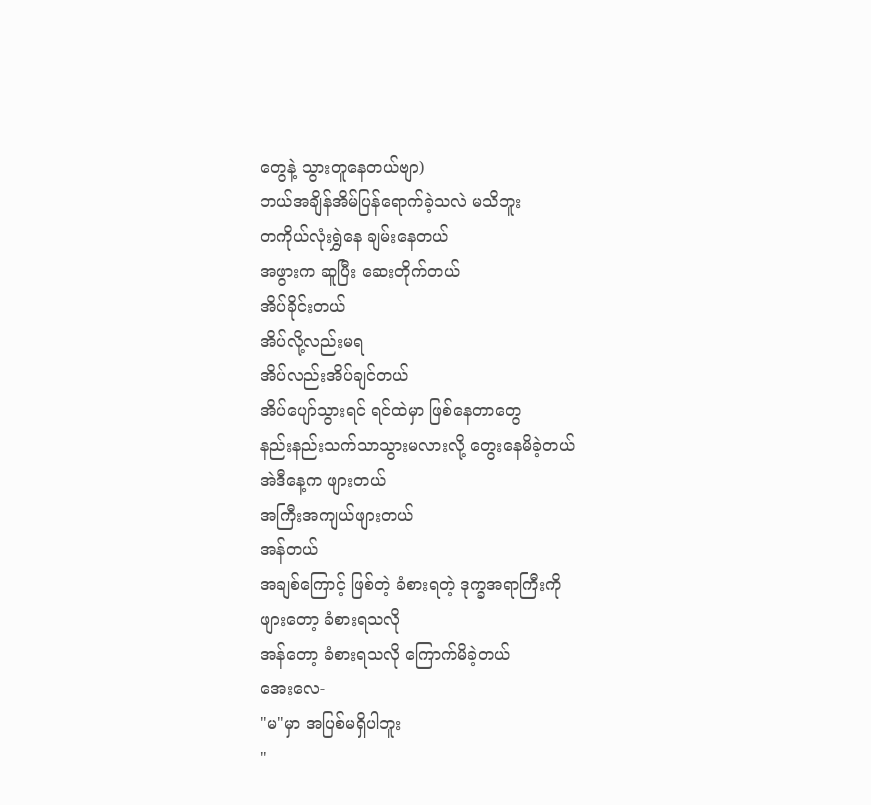တွေနဲ့ သွားတူနေတယ်ဗျာ)
ဘယ်အချိန်အိမ်ပြန်ရောက်ခဲ့သလဲ မသိဘူး
တကိုယ်လုံးရွှဲနေ ချမ်းနေတယ်
အဖွားက ဆူပြီး ဆေးတိုက်တယ်
အိပ်ခိုင်းတယ်
အိပ်လို့လည်းမရ
အိပ်လည်းအိပ်ချင်တယ်
အိပ်ပျော်သွားရင် ရင်ထဲမှာ ဖြစ်နေတာတွေ
နည်းနည်းသက်သာသွားမလားလို့ တွေးနေမိခဲ့တယ်
အဲဒီနေ့က ဖျားတယ်
အကြီးအကျယ်ဖျားတယ်
အန်တယ်
အချစ်ကြောင့် ဖြစ်တဲ့ ခံစားရတဲ့ ဒုက္ခအရာကြီးကို
ဖျားတော့ ခံစားရသလို
အန်တော့ ခံစားရသလို ကြောက်မိခဲ့တယ်
အေးလေ-
"မ"မှာ အပြစ်မရှိပါဘူး
"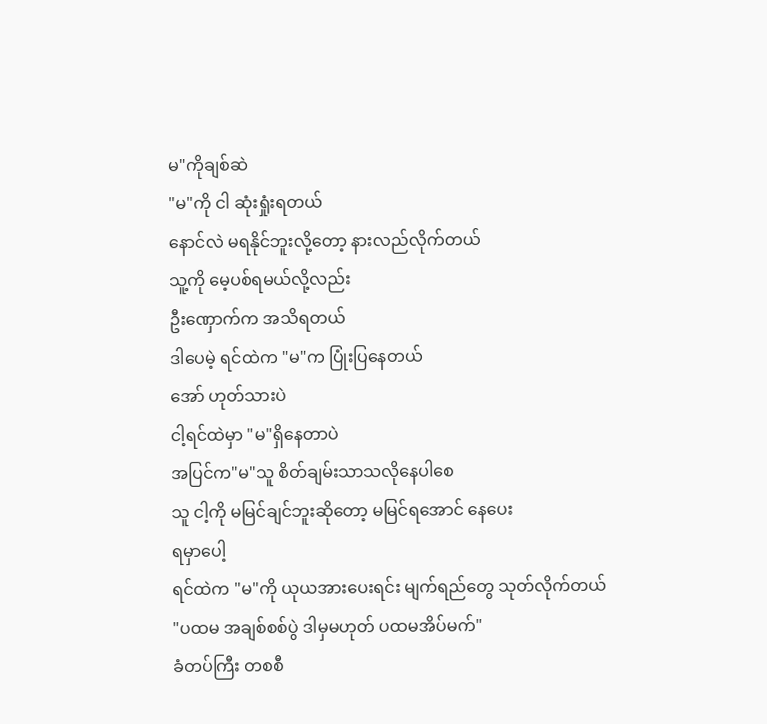မ"ကိုချစ်ဆဲ
"မ"ကို ငါ ဆုံးရှုံးရတယ်
နောင်လဲ မရနိုင်ဘူးလို့တော့ နားလည်လိုက်တယ်
သူ့ကို မေ့ပစ်ရမယ်လို့လည်း
ဦးဏှောက်က အသိရတယ်
ဒါပေမဲ့ ရင်ထဲက "မ"က ပြုံးပြနေတယ်
အော် ဟုတ်သားပဲ
ငါ့ရင်ထဲမှာ "မ"ရှိနေတာပဲ
အပြင်က"မ"သူ စိတ်ချမ်းသာသလိုနေပါစေ
သူ ငါ့ကို မမြင်ချင်ဘူးဆိုတော့ မမြင်ရအောင် နေပေး
ရမှာပေါ့
ရင်ထဲက "မ"ကို ယုယအားပေးရင်း မျက်ရည်တွေ သုတ်လိုက်တယ်
"ပထမ အချစ်စစ်ပွဲ ဒါမှမဟုတ် ပထမအိပ်မက်"
ခံတပ်ကြီး တစစီ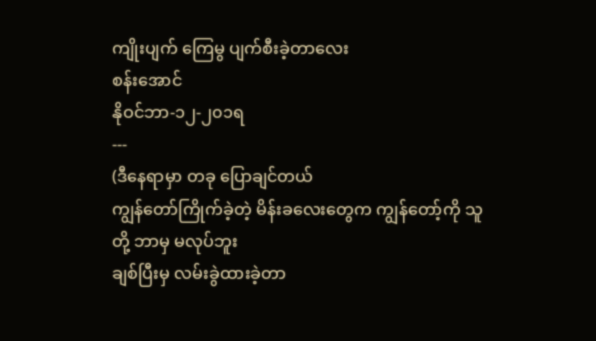ကျိုးပျက် ကြေမွ ပျက်စီးခဲ့တာလေး
စန်းအောင်
နိုဝင်ဘာ-၁၂-၂၀၁ရ
---
(ဒီနေရာမှာ တခု ပြောချင်တယ်
ကျွန်တော်ကြိုက်ခဲ့တဲ့ မိန်းခလေးတွေက ကျွန်တော့်ကို သူတို့ ဘာမှ မလုပ်ဘူး
ချစ်ပြီးမှ လမ်းခွဲထားခဲ့တာ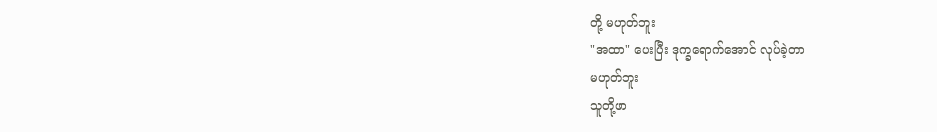တို့ မဟုတ်ဘူး
"အထာ" ပေးပြီး ဒုက္ခရောက်အောင် လုပ်ခဲ့တာ
မဟုတ်ဘူး
သူတို့ဖာ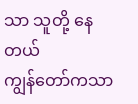သာ သူတို့ နေတယ်
ကျွန်တော်ကသာ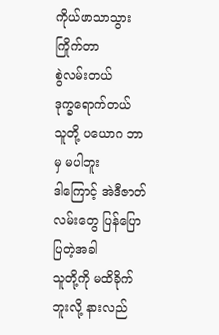ကိုယ်ဖာသာသွား ကြိုက်တာ
စွဲလမ်းတယ်
ဒုက္ခရောက်တယ်
သူတို့ ပယောဂ ဘာမှ မပါဘူး
ဒါကြောင့် အဲဒီဇာတ်လမ်းတွေ ပြန်ပြောပြတဲ့အခါ
သူတို့ကို မထိခိုက်ဘူးလို့ နားလည်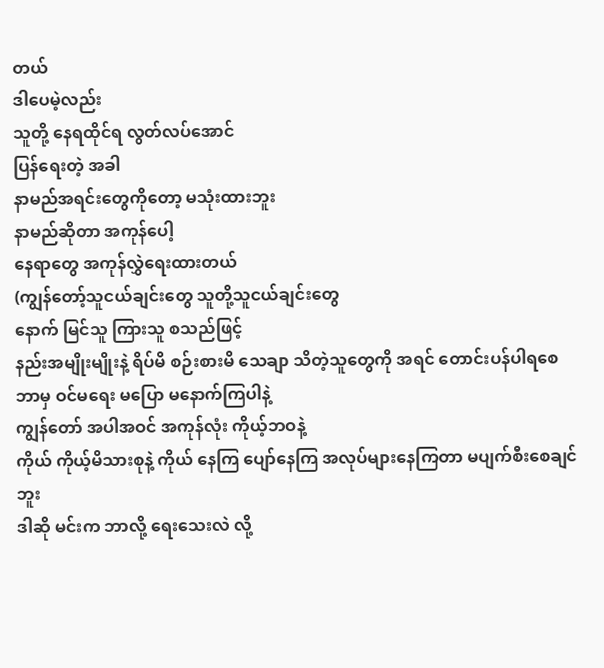တယ်
ဒါပေမဲ့လည်း
သူတို့ နေရထိုင်ရ လွတ်လပ်အောင်
ပြန်ရေးတဲ့ အခါ
နာမည်အရင်းတွေကိုတော့ မသုံးထားဘူး
နာမည်ဆိုတာ အကုန်ပေါ့
နေရာတွေ အကုန်လွှဲရေးထားတယ်
(ကျွန်တော့်သူငယ်ချင်းတွေ သူတို့သူငယ်ချင်းတွေ
နောက် မြင်သူ ကြားသူ စသည်ဖြင့်
နည်းအမျိုးမျိုးနဲ့ ရိပ်မိ စဉ်းစားမိ သေချာ သိတဲ့သူတွေကို အရင် တောင်းပန်ပါရစေ
ဘာမှ ဝင်မရေး မပြော မနောက်ကြပါနဲ့
ကျွန်တော် အပါအဝင် အကုန်လုံး ကိုယ့်ဘဝနဲ့
ကိုယ် ကိုယ့်မိသားစုနဲ့ ကိုယ် နေကြ ပျော်နေကြ အလုပ်များနေကြတာ မပျက်စီးစေချင်ဘူး
ဒါဆို မင်းက ဘာလို့ ရေးသေးလဲ လို့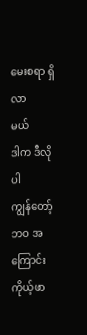မေးစရာ ရှိလာ
မယ်
ဒါက ဒီလိုပါ
ကျွန်တော့်ဘဝ အကြောင်း ကိုယ့်ဖာ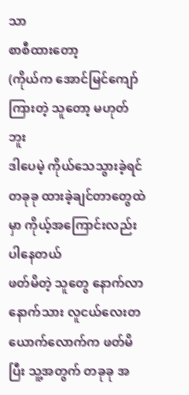သာ
စာစီထားတော့
(ကိုယ်က အောင်မြင်ကျော်ကြားတဲ့ သူတော့ မဟုတ်ဘူး
ဒါပေမဲ့ ကိုယ်သေသွားခဲ့ရင် တခုခု ထားခဲ့ချင်တာတွေထဲမှာ ကိုယ့်အကြောင်းလည်း ပါနေတယ်
ဖတ်မိတဲ့ သူတွေ နောက်လာနောက်သား လူငယ်လေးတယောက်လောက်က ဖတ်မိပြီး သူ့အတွက် တခုခု အ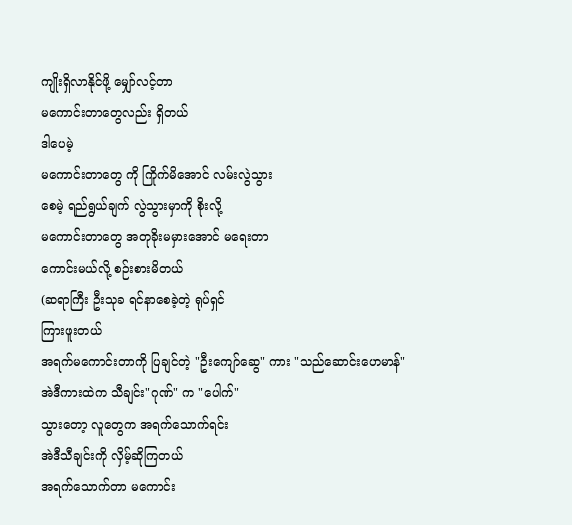ကျိုးရှိလာနိုင်ဖို့ မျှော်လင့်တာ
မကောင်းတာတွေလည်း ရှိတယ်
ဒါပေမဲ့
မကောင်းတာတွေ ကို ကြိုက်မိအောင် လမ်းလွဲသွား
စေမဲ့ ရည်ရွယ်ချက် လွဲသွားမှာကို စိုးလို့
မကောင်းတာတွေ အတုခိုးမမှားအောင် မရေးတာ
ကောင်းမယ်လို့ စဉ်းစားမိတယ်
(ဆရာကြီး ဦးသုခ ရင်နာစေခဲ့တဲ့ ရုပ်ရှင်
ကြားဖူးတယ်
အရက်မကောင်းတာကို ပြချင်တဲ့ "ဦးကျော်ဆွေ" ကား "သည်ဆောင်းဟေမာန်"
အဲဒီကားထဲက သီချင်း"ဂုဏ်" က "ပေါက်"
သွားတော့ လူတွေက အရက်သောက်ရင်း
အဲဒီသီချင်းကို လှိမ့်ဆိုကြတယ်
အရက်သောက်တာ မကောင်း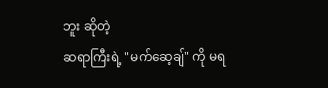ဘူး ဆိုတဲ့
ဆရာကြီးရဲ့ "မက်ဆေ့ချ်" ကို မရ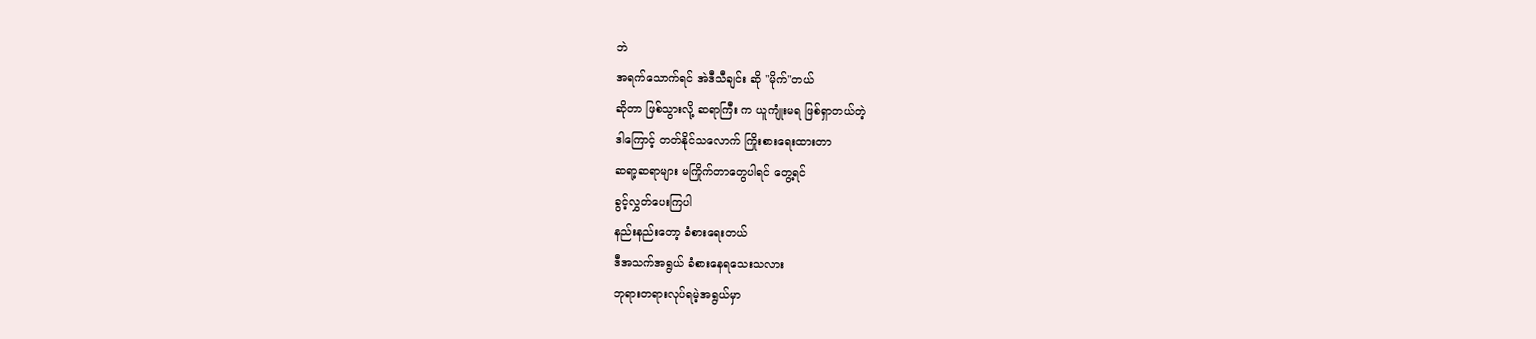ဘဲ
အရက်သောက်ရင် အဲဒီသီချင်း ဆို "မိုက်"တယ်
ဆိုတာ ဖြစ်သွားလို့ ဆရာကြီး က ယူကျုံးမရ ဖြစ်ရှာတယ်တဲ့
ဒါကြောင့် တတ်နိုင်သလောက် ကြိုးစားရေးထားတာ
ဆရာ့ဆရာများ မကြိုက်တာတွေပါရင် တွေ့ရင်
ခွင့်လွှတ်ပေးကြပါ
နည်းနည်းတော့ ခံစားရေးတယ်
ဒီအသက်အရွယ် ခံစားနေရသေးသလား
ဘုရားတရားလုပ်ရမဲ့အရွယ်မှာ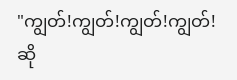"ကျွတ်!ကျွတ်!ကျွတ်!ကျွတ်! ဆို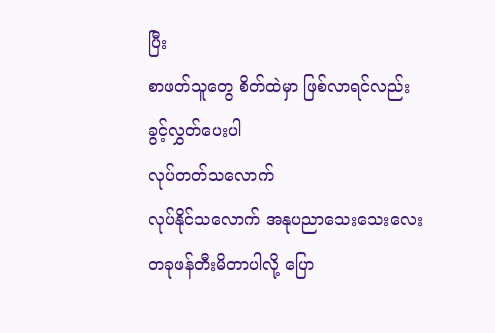ပြီး
စာဖတ်သူတွေ စိတ်ထဲမှာ ဖြစ်လာရင်လည်း
ခွင့်လွှတ်ပေးပါ
လုပ်တတ်သလောက်
လုပ်နိုင်သလောက် အနုပညာသေးသေးလေး
တခုဖန်တီးမိတာပါလို့ ပြော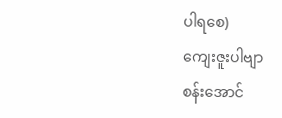ပါရစေ)
ကျေးဇူးပါဗျာ
စန်းအောင်